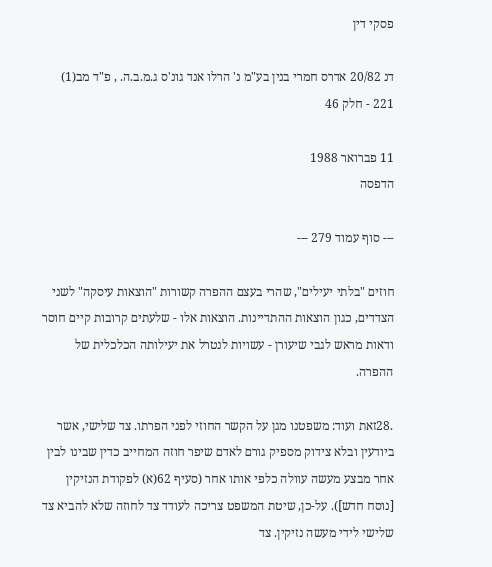פסקי דין

דנ 20/82 אדרס חמרי בנין בע"מ נ' הרלו אנד גונ'ס ג.מ.ב.ה. , פ"ד מב(1) 221 - חלק 46

11 פברואר 1988
הדפסה

--- סוף עמוד 279 ---

חוזים "בלתי יעילים", שהרי בעצם ההפרה קשורות "הוצאות עיסקה" לשני הצדדים, כגון הוצאות ההתדיינות. הוצאות אלו - שלעתים קרובות קיים חוסר ודאות מראש לגבי שיעורן - עשויות לנטרל את יעילותה הכלכלית של ההפרה.

.28זאת ועוד: משפטנו מגן על הקשר החוזי לפני הפרתו. צד שלישי, אשר ביודעין ובלא צידוק מספיק גורם לאדם שיפר חוזה המחייב כדין שבינו לבין אחר מבצע מעשה עוולה כלפי אותו אחר (סעיף 62(א) לפקודת הנזיקין [נוסח חדש]). על-כן, שיטת המשפט צריכה לעודד צד לחוזה שלא להביא צד שלישי לידי מעשה נזיקין. צד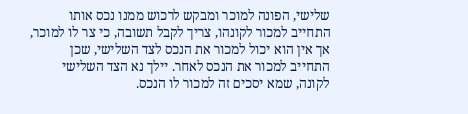שלישי, הפונה למוכר ומבקש לרכוש ממנו נכס אותו התחייב למכור לקונהו, צריך לקבל תשובה, כי צר לו למוכר, אך אין הוא יכול למכור את הנכס לצד השלישי, שכן התחייב למכור את הנכס לאחר. יילך נא הצד השלישי לקונה, שמא יסכים זה למכור לו הנכס.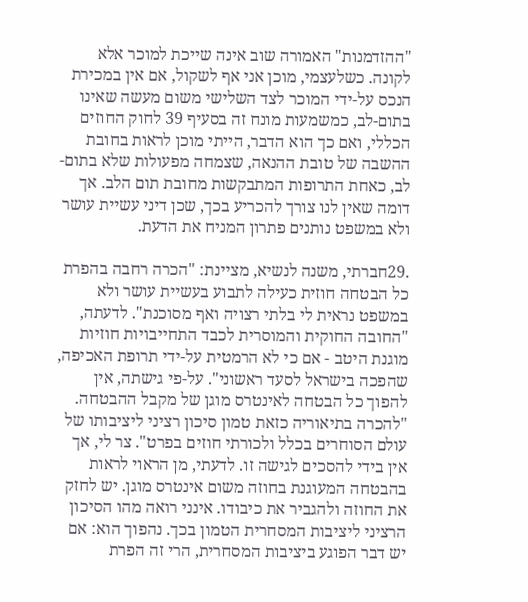"ההזדמנות" האמורה שוב אינה שייכת למוכר אלא לקונה. כשלעצמי, מוכן אני אף לשקול, אם אין במכירת הנכס על-ידי המוכר לצד השלישי משום מעשה שאינו בתום-לב, כמשמעות מונח זה בסעיף 39 לחוק החוזים הכללי, ואם כך הוא הדבר, הייתי מוכן לראות בחובת ההשבה של טובת ההנאה, שצמחה מפעולות שלא בתום-לב, כאחת התרופות המתבקשות מחובת תום הלב. אך דומה שאין לנו צורך להכריע בכך, שכן דיני עשיית עושר ולא במשפט נותנים פתרון המניח את הדעת.

.29חברתי, משנה לנשיא, מציינת: "הכרה רחבה בהפרת כל הבטחה חוזית כעילה לתבוע בעשיית עושר ולא במשפט נראית לי בלתי רצויה ואף מסוכנת". לדעתה, "החובה החוקית והמוסרית לכבד התחייבויות חוזיות מוגנת היטב - אם כי לא הרמטית על-ידי תרופת האכיפה, שהפכה בישראל לסעד ראשוני". על-פי גישתה, אין להפוך כל הבטחה לאינטרס מוגן של מקבל ההבטחה. "להכרה בתיאוריה כזאת טמון סיכון רציני ליציבותו של עולם הסוחרים בכלל ולכורתי חוזים בפרט". צר לי, אך אין בידי להסכים לגישה זו. לדעתי, מן הראוי לראות בהבטחה המעוגנת בחוזה משום אינטרס מוגן. יש לחזק את החוזה ולהגביר את כיבודו. אינני רואה מהו הסיכון הרציני ליציבות המסחרית הטמון בכך. נהפוך הוא: אם יש דבר הפוגע ביציבות המסחרית, הרי זה הפרת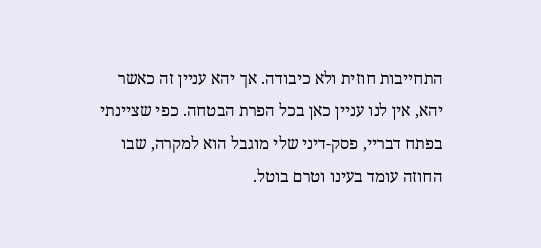התחייבות חוזית ולא כיבודה. אך יהא עניין זה כאשר יהא, אין לנו עניין כאן בכל הפרת הבטחה. כפי שציינתי בפתח דבריי, פסק-דיני שלי מוגבל הוא למקרה, שבו החוזה עומד בעינו וטרם בוטל.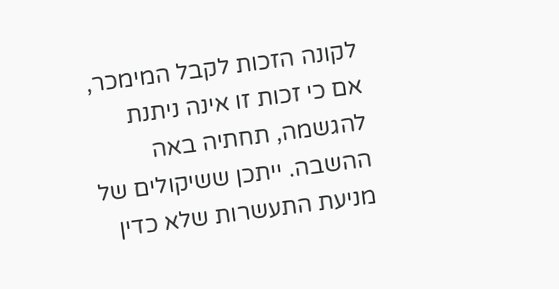לקונה הזכות לקבל המימכר, אם כי זכות זו אינה ניתנת להגשמה, תחתיה באה ההשבה. ייתכן ששיקולים של מניעת התעשרות שלא כדין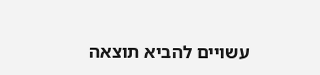עשויים להביא תוצאה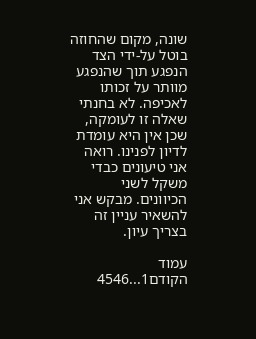שונה, מקום שהחוזה בוטל על-ידי הצד הנפגע תוך שהנפגע מוותר על זכותו לאכיפה. לא בחנתי שאלה זו לעומקה, שכן אין היא עומדת לדיון לפנינו. רואה אני טיעונים כבדי משקל לשני הכיוונים. מבקש אני להשאיר עניין זה בצריך עיון.

עמוד הקודם1...4546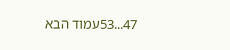47...53עמוד הבא